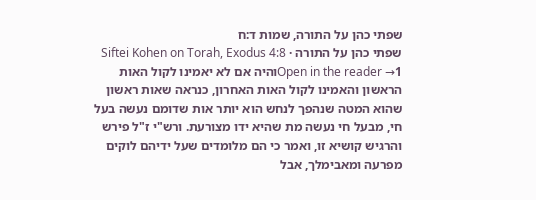שפתי כהן על התורה, שמות ד:ח
שפתי כהן על התורה · Siftei Kohen on Torah, Exodus 4:8
Open in the reader →1והיה אם לא יאמינו לקול האות הראשון והאמינו לקול האות האחרון, כנראה שאות ראשון שהוא המטה שנהפך לנחש הוא יותר אות שדומם נעשה בעל חי, מבעל חי נעשה מת שהיא ידו מצורעת. ורש"י ז"ל פירש והרגיש קושיא זו, ואמר כי הם מלומדים שעל ידיהם לוקים מפרעה ומאבימלך, אבל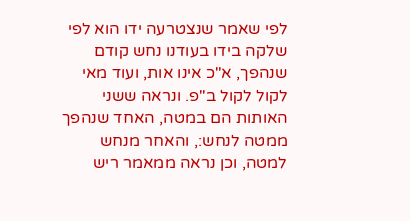לפי שאמר שנצטרעה ידו הוא לפי שלקה בידו בעודנו נחש קודם שנהפך, א"כ אינו אות, ועוד מאי לקול לקול ב"פ. ונראה ששני האותות הם במטה, האחד שנהפך ממטה לנחש:, והאחר מנחש למטה, וכן נראה ממאמר ריש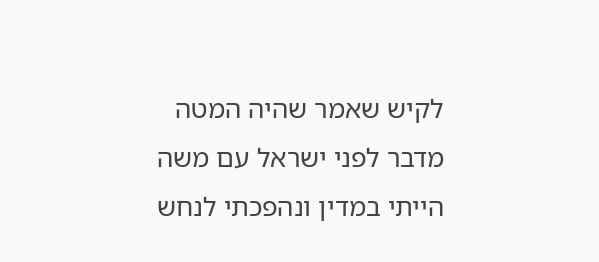לקיש שאמר שהיה המטה מדבר לפני ישראל עם משה הייתי במדין ונהפכתי לנחש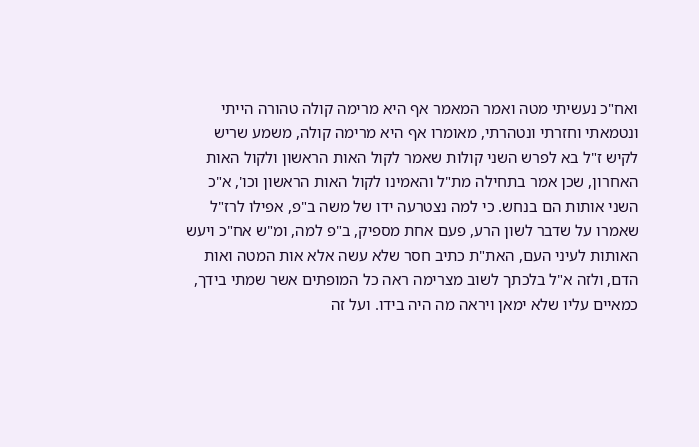ואח"כ נעשיתי מטה ואמר המאמר אף היא מרימה קולה טהורה הייתי ונטמאתי וחזרתי ונטהרתי, מאומרו אף היא מרימה קולה, משמע שריש לקיש ז"ל בא לפרש השני קולות שאמר לקול האות הראשון ולקול האות האחרון, שכן אמר בתחילה מת"ל והאמינו לקול האות הראשון וכו', א"כ השני אותות הם בנחש. כי למה נצטרעה ידו של משה ב"פ, אפילו לרז"ל שאמרו על שדבר לשון הרע, פעם אחת מספיק, ב"פ למה, ומ"ש אח"כ ויעש האותות לעיני העם, האת"ת כתיב חסר שלא עשה אלא אות המטה ואות הדם, ולזה א"ל בלכתך לשוב מצרימה ראה כל המופתים אשר שמתי בידך, כמאיים עליו שלא ימאן ויראה מה היה בידו. ועל זה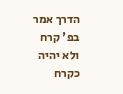הדרך אמר בפ' קרח ולא יהיה כקרח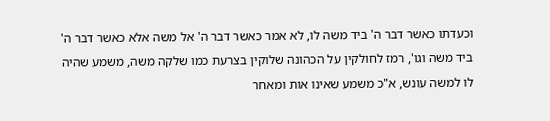וכעדתו כאשר דבר ה' ביד משה לו, לא אמר כאשר דבר ה' אל משה אלא כאשר דבר ה' ביד משה וגו', רמז לחולקין על הכהונה שלוקין בצרעת כמו שלקה משה, משמע שהיה לו למשה עונש, א"כ משמע שאינו אות ומאחר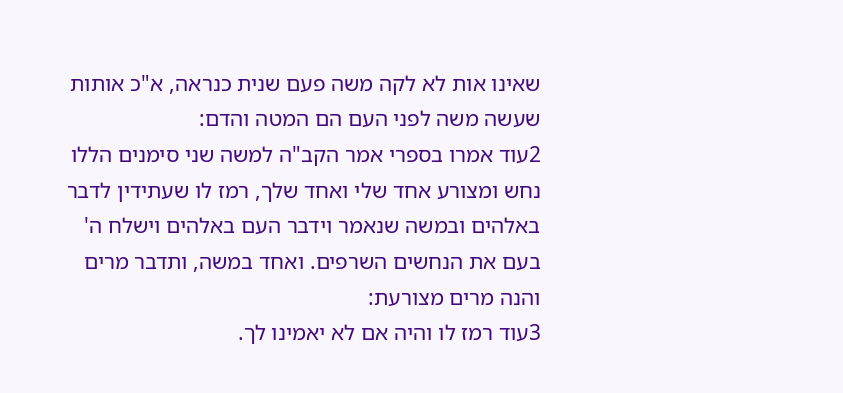שאינו אות לא לקה משה פעם שנית כנראה, א"כ אותות שעשה משה לפני העם הם המטה והדם:
2עוד אמרו בספרי אמר הקב"ה למשה שני סימנים הללו נחש ומצורע אחד שלי ואחד שלך, רמז לו שעתידין לדבר באלהים ובמשה שנאמר וידבר העם באלהים וישלח ה' בעם את הנחשים השרפים. ואחד במשה, ותדבר מרים והנה מרים מצורעת:
3עוד רמז לו והיה אם לא יאמינו לך.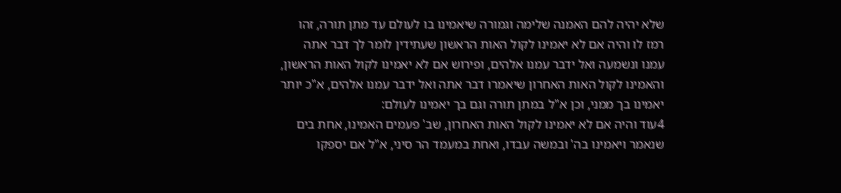שלא יהיה להם האמנה שלימה וגמורה שיאמינו בו לעולם עד מתן תורה, זהו רמז לו והיה אם לא יאמינו לקול האות הראשון שעתידין לומר לך דבר אתה עמנו ונשמעה ואל ידבר עמנו אלהים, ופירוש אם לא יאמינו לקול האות הראשון, והאמינו לקול האות האחרון שיאמרו דבר אתה ואל ידבר עמנו אלהים, א"כ יותר יאמינו בך ממני, וכן א"ל במתן תורה וגם בך יאמינו לעולם:
4עוד והיה אם לא יאמינו לקול האות האחרון, שב' פעמים האמינו, אחת בים שנאמר ויאמינו בה' ובמשה עבדו, ואחת במעמד הר סיני, א"ל אם יספקו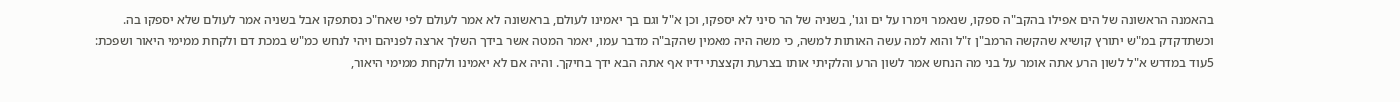בהאמנה הראשונה של הים אפילו בהקב"ה ספקו, שנאמר וימרו על ים וגו', בשניה של הר סיני לא יספקו, וכן א"ל וגם בך יאמינו לעולם, בראשונה לא אמר לעולם לפי שאח"כ נסתפקו אבל בשניה אמר לעולם שלא יספקו בה. וכשתדקדק במ"ש יתורץ קושיא שהקשה הרמב"ן ז"ל והוא למה עשה האותות למשה, כי משה היה מאמין שהקב"ה מדבר עמו, יאמר המטה אשר בידך השלך ארצה לפניהם ויהי לנחש כמ"ש במכת דם ולקחת ממימי היאור ושפכת:
5עוד במדרש א"ל לשון הרע אתה אומר על בני מה הנחש אמר לשון הרע והלקיתי אותו בצרעת וקצצתי ידיו אף אתה הבא ידך בחיקך. והיה אם לא יאמינו ולקחת ממימי היאור,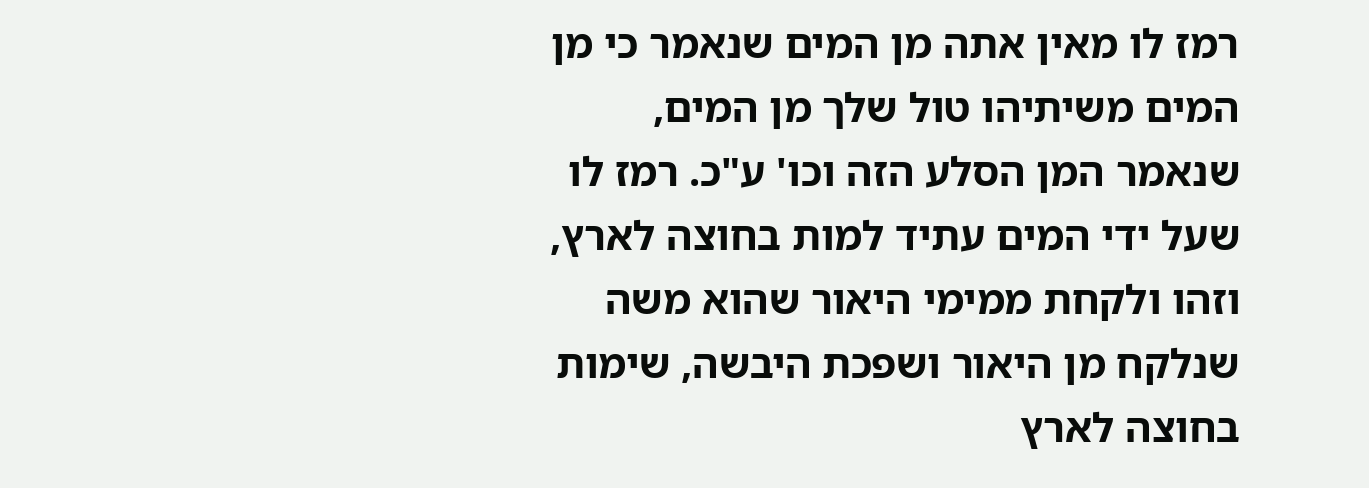רמז לו מאין אתה מן המים שנאמר כי מן המים משיתיהו טול שלך מן המים, שנאמר המן הסלע הזה וכו' ע"כ. רמז לו שעל ידי המים עתיד למות בחוצה לארץ, וזהו ולקחת ממימי היאור שהוא משה שנלקח מן היאור ושפכת היבשה, שימות בחוצה לארץ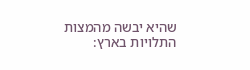שהיא יבשה מהמצות התלויות בארץ: